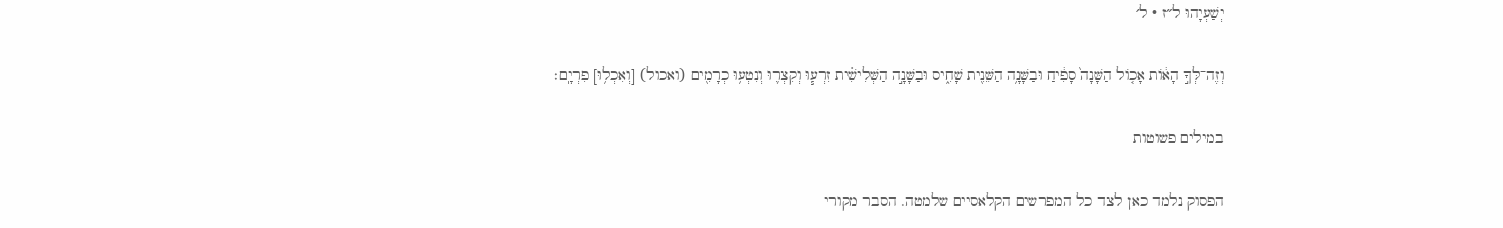יְשַׁעְיָהוּ ל״ז · ל׳

וְזֶה־לְּךָ֣ הָא֔וֹת אָכ֤וֹל הַשָּׁנָה֙ סָפִ֔יחַ וּבַשָּׁנָ֥ה הַשֵּׁנִ֖ית שָׁחִ֑יס וּבַשָּׁנָ֣ה הַשְּׁלִישִׁ֗ית זִרְע֧וּ וְקִצְר֛וּ וְנִטְע֥וּ כְרָמִ֖ים (ואכול) [וְאִכְל֥וּ] פִרְיָֽם׃

במילים פשוטות

הפסוק נלמד כאן לצד כל המפרשים הקלאסיים שלמטה. הסבר מקורי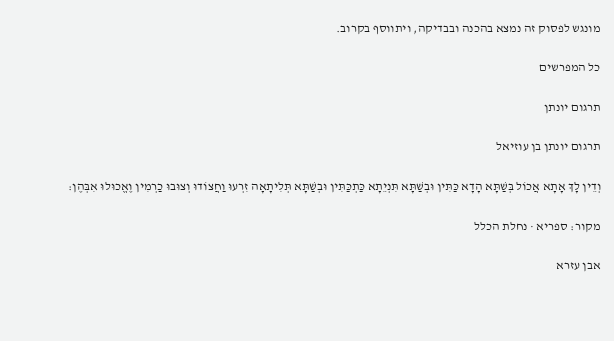מונגש לפסוק זה נמצא בהכנה ובבדיקה, ויתווסף בקרוב.

כל המפרשים

תרגום יונתן

תרגום יונתן בן עוזיאל

וְדֵין לָךְ אָתָא אֲכוֹל בְּשַׁתָּא הָדָא כַּתִּין וּבְשַׁתָּא תִּנְיֵתָא כַּתְכַּתִּין וּבְשַׁתָּא תְּלִיתָאָה זִרְעוּ וַחֲצוֹדוּ וְצוּבוּ כַרְמִין וֶאֱכוּלוּ אִבְּהֶן:

מקור: ספריא · נחלת הכלל

אבן עזרא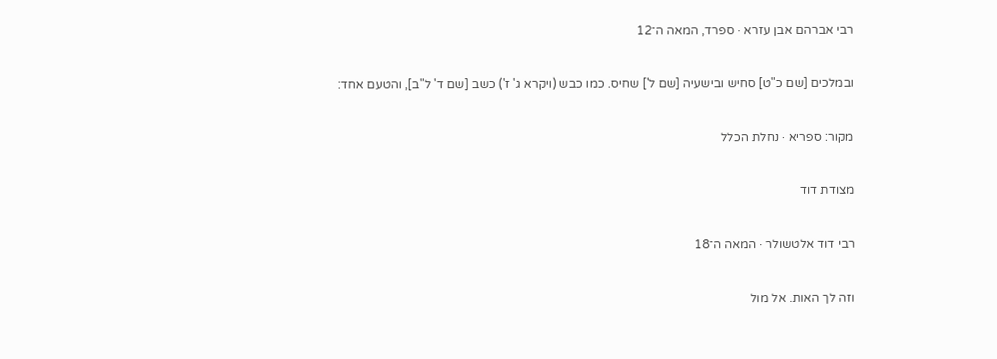רבי אברהם אבן עזרא · ספרד, המאה ה־12

ובמלכים [שם כ"ט] סחיש ובישעיה [שם ל'] שחיס. כמו כבש (ויקרא ג' ז') כשב [שם ד' ל"ב], והטעם אחד:

מקור: ספריא · נחלת הכלל

מצודת דוד

רבי דוד אלטשולר · המאה ה־18

וזה לך האות. אל מול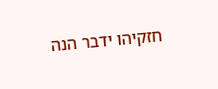חזקיהו ידבר הנה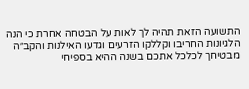התשועה הזאת תהיה לך לאות על הבטחה אחרת כי הנה הלגיונות החריבו וקללקו הזרעים וגדעו האילנות והקב״ה מבטיחך לכלכל אתכם בשנה ההיא בספיחי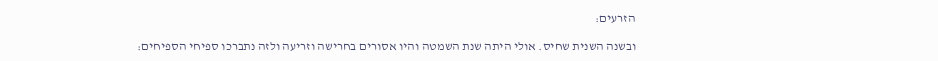הזרעים:

ובשנה השנית שחיס. אולי היתה שנת השמטה והיו אסורים בחרישה וזריעה ולזה נתברכו ספיחי הספיחים: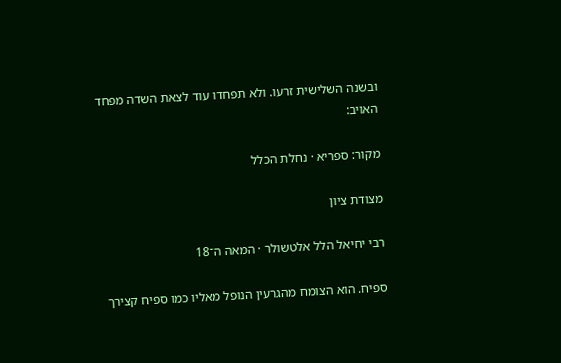ובשנה השלישית זרעו. ולא תפחדו עוד לצאת השדה מפחד האויב:

מקור: ספריא · נחלת הכלל

מצודת ציון

רבי יחיאל הלל אלטשולר · המאה ה־18

ספיח. הוא הצומח מהגרעין הנופל מאליו כמו ספיח קצירך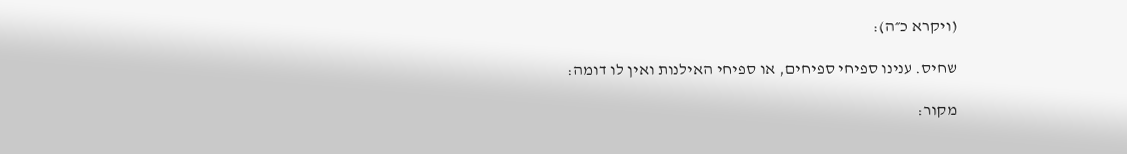(ויקרא כ״ה):

שחיס. ענינו ספיחי ספיחים, או ספיחי האילנות ואין לו דומה:

מקור: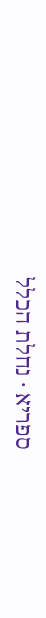ספריא · נחלת הכלל